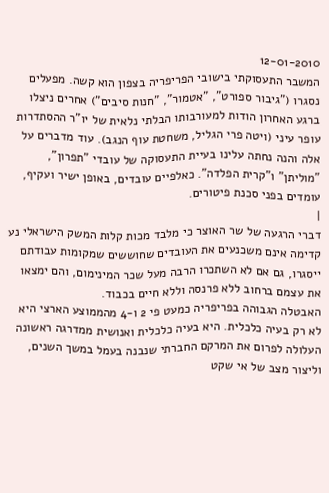12-01-2010
המשבר התעסוקתי בישובי הפריפריה בצפון הוא קשה. מפעלים נסגרו ("גיבור ספורט", "אטמור", "חנות סיבים") אחרים ניצלו ברגע האחרון הודות למעורבותו הבלתי נלאית של יו"ר ההסתדרות עופר עיני (ויטה פרי הגליל, משחטת עוף הנגב). עוד מדברים על אלה והנה נחתה עלינו בעיית התעסוקה של עובדי "תפרון", "מוליתן" ו"קרית הפלדה". כאלפיים עובדים, באופן ישיר ועקיף, עומדים בפני סכנת פיטורים.
|
דברי הרגעה של שר האוצר כי מלבד מכות קלות המשק הישראלי נע קדימה אינם משכנעים את העובדים שחוששים שמקומות עבודתם ייסגרו, גם אם לא השתכרו הרבה מעל שכר המינימום, והם ימצאו את עצמם ברחוב ללא פרנסה וללא חיים בכבוד.
האבטלה הגבוהה בפריפריה כמעט פי 2 ו-4 מהממוצע הארצי היא לא רק בעיה כלכלית. היא בעיה כלכלית ואנושית ממדרגה ראשונה העלולה לפרום את המרקם החברתי שנבנה בעמל במשך השנים, וליצור מצב של אי שקט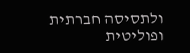ולתסיסה חברתית ופוליטית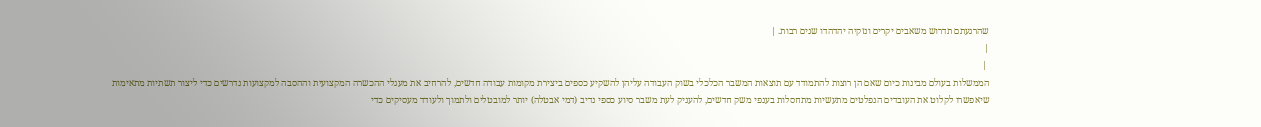שהרגעתם תדרוש משאבים יקרים ונזקיה יהדהדו שנים רבות. |
|
 |
הממשלות בעולם מבינות כיום שאם הן רוצות להתמודד עם תוצאות המשבר הכלכלי בשוק העבודה עליהן להשקיע כספים ביצירת מקומות עבודה חדשים, להרחיב את מעגלי ההכשרה המקצועית וההסבה למקצועות נדרשים כדי ליצור תשתיות מתאימות שיאפשרו לקלוט את העובדים הנפלטים מתעשיות מתחסלות בענפי משק חדשים, להעניק לעת משבר סיוע כספי נדיב (דמי אבטלה) יותר למובטלים ולתמוך ולעודד מעסיקים כדי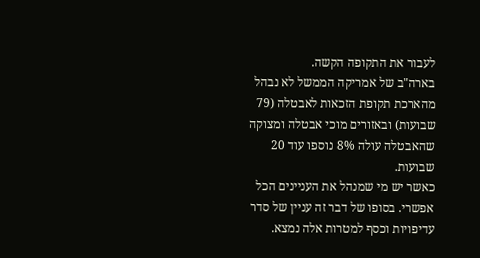לעבור את התקופה הקשה.
בארה"ב של אמריקה הממשל לא נבהל מהארכת תקופת הזכאות לאבטלה (79 שבועות) ובאזורים מוכי אבטלה ומצוקה שהאבטלה עולה 8% נוספו עוד 20 שבועות.
כאשר יש מי שמנהל את העניינים הכל אפשרי. בסופו של דבר זה עניין של סדר עדיפויות וכסף למטרות אלה נמצא.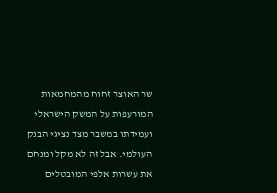שר האוצר זחוח מהמחמאות המורעפות על המשק הישראלי ועמידתו במשבר מצד נציגי הבנק העולמי. אבל זה לא מקל ומנחם את עשרות אלפי המובטלים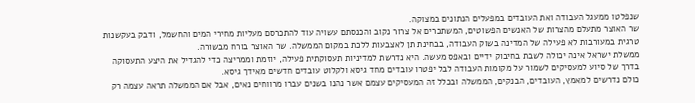שנפלטו ממעגל העבודה ואת העובדים במפעלים הנתונים במצוקה.
שר האוצר מתעלם מהצרות של האנשים הפשוטים, המשתכרים אל צרור נקוב והכנסתם עשויה עוד להתכרסם מעליות מחירי המים והחשמל, ודבק בעקשנות טרגית במעורבות לא פעילה של המדינה בשוק העבודה, בבחינת תן לאצבעות ללכת במקום הממשלה. שר האוצר בורח מבשורה.
ממשלת ישראל אינה יכולה לשבת בחיבוק ידיים ובאפס מעשה. היא נדרשת למדיניות תעסוקתית פעילה, יוזמת וממריצה כדי להגדיל את היצע התעסוקה בדרך של סיוע למעסיקים לשמור על מקומות העבודה לבל יפטרו עובדים מחד גיסא ולקלוט עובדים חדשים מאידך גיסא.
כולם נדרשים למאמץ, העובדים, הבנקים, הממשלה ובכלל זה המעסיקים עצמם אשר נהנו בשנים עברו מרווחים נאים, אבל אם הממשלה תראה עצמה רק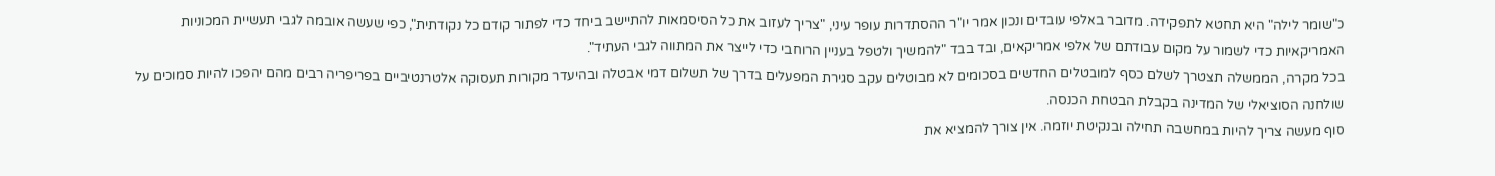כ"שומר לילה" היא תחטא לתפקידה. מדובר באלפי עובדים ונכון אמר יו"ר ההסתדרות עופר עיני, "צריך לעזוב את כל הסיסמאות להתיישב ביחד כדי לפתור קודם כל נקודתית", כפי שעשה אובמה לגבי תעשיית המכוניות האמריקאיות כדי לשמור על מקום עבודתם של אלפי אמריקאים, ובד בבד "להמשיך ולטפל בעניין הרוחבי כדי לייצר את המתווה לגבי העתיד".
בכל מקרה, הממשלה תצטרך לשלם כסף למובטלים החדשים בסכומים לא מבוטלים עקב סגירת המפעלים בדרך של תשלום דמי אבטלה ובהיעדר מקורות תעסוקה אלטרנטיביים בפריפריה רבים מהם יהפכו להיות סמוכים על שולחנה הסוציאלי של המדינה בקבלת הבטחת הכנסה.
סוף מעשה צריך להיות במחשבה תחילה ובנקיטת יוזמה. אין צורך להמציא את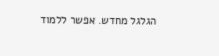הגלגל מחדש. אפשר ללמוד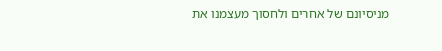מניסיונם של אחרים ולחסוך מעצמנו את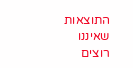התוצאות שאיננו רוצים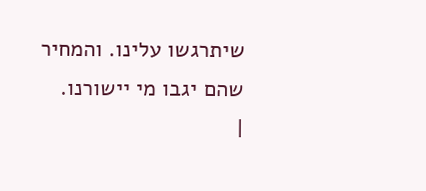שיתרגשו עלינו. והמחיר שהם יגבו מי יישורנו.
|